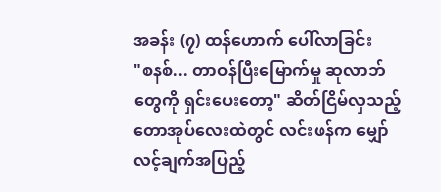အခန်း (၇) ထန်ဟောက် ပေါ်လာခြင်း
"စနစ်... တာဝန်ပြီးမြောက်မှု ဆုလာဘ်တွေကို ရှင်းပေးတော့" ဆိတ်ငြိမ်လှသည့် တောအုပ်လေးထဲတွင် လင်းဖန်က မျှော်လင့်ချက်အပြည့်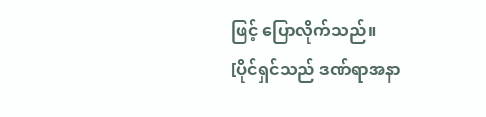ဖြင့် ပြောလိုက်သည်။
[ပိုင်ရှင်သည် ဒဏ်ရာအနာ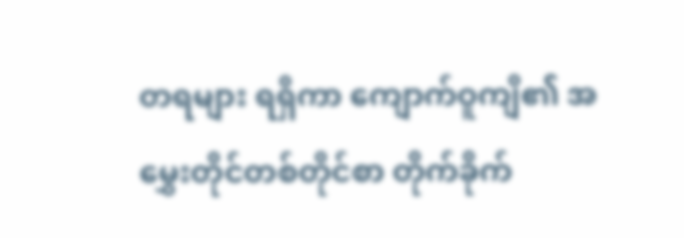တရများ ရရှိကာ ကျောက်ဝူကျိ၏ အမွှေးတိုင်တစ်တိုင်စာ တိုက်ခိုက်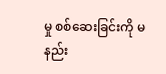မှု စစ်ဆေးခြင်းကို မနည်း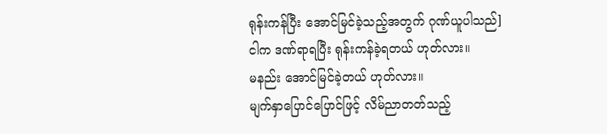ရုန်းကန်ပြီး အောင်မြင်ခဲ့သည့်အတွက် ဂုဏ်ယူပါသည်]
ငါက ဒဏ်ရာရပြီး ရုန်းကန်ခဲ့ရတယ် ဟုတ်လား။
မနည်း အောင်မြင်ခဲ့တယ် ဟုတ်လား။
မျက်နှာပြောင်ပြောင်ဖြင့် လိမ်ညာတတ်သည့်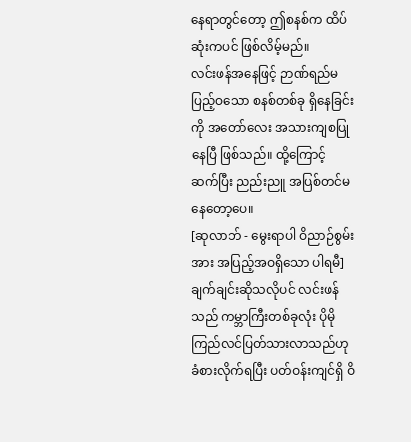နေရာတွင်တော့ ဤစနစ်က ထိပ်ဆုံးကပင် ဖြစ်လိမ့်မည်။
လင်းဖန်အနေဖြင့် ဉာဏ်ရည်မပြည့်ဝသော စနစ်တစ်ခု ရှိနေခြင်းကို အတော်လေး အသားကျစပြုနေပြီ ဖြစ်သည်။ ထို့ကြောင့် ဆက်ပြီး ညည်းညူ အပြစ်တင်မနေတော့ပေ။
[ဆုလာဘ် - မွေးရာပါ ဝိညာဉ်စွမ်းအား အပြည့်အဝရှိသော ပါရမီ]
ချက်ချင်းဆိုသလိုပင် လင်းဖန်သည် ကမ္ဘာကြီးတစ်ခုလုံး ပိုမိုကြည်လင်ပြတ်သားလာသည်ဟု ခံစားလိုက်ရပြီး ပတ်ဝန်းကျင်ရှိ ဝိ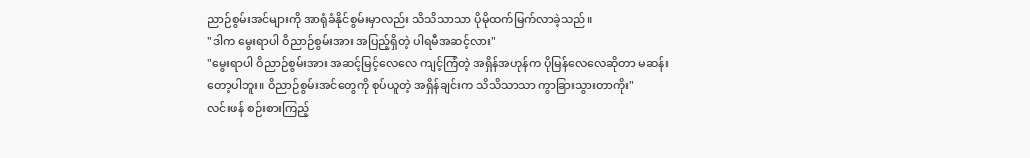ညာဉ်စွမ်းအင်များကို အာရုံခံနိုင်စွမ်းမှာလည်း သိသိသာသာ ပိုမိုထက်မြက်လာခဲ့သည်။
"ဒါက မွေးရာပါ ဝိညာဉ်စွမ်းအား အပြည့်ရှိတဲ့ ပါရမီအဆင့်လား"
"မွေးရာပါ ဝိညာဉ်စွမ်းအား အဆင့်မြင့်လေလေ ကျင့်ကြံတဲ့ အရှိန်အဟုန်က ပိုမြန်လေလေဆိုတာ မဆန်းတော့ပါဘူး။ ဝိညာဉ်စွမ်းအင်တွေကို စုပ်ယူတဲ့ အရှိန်ချင်းက သိသိသာသာ ကွာခြားသွားတာကိုး"
လင်းဖန် စဉ်းစားကြည့်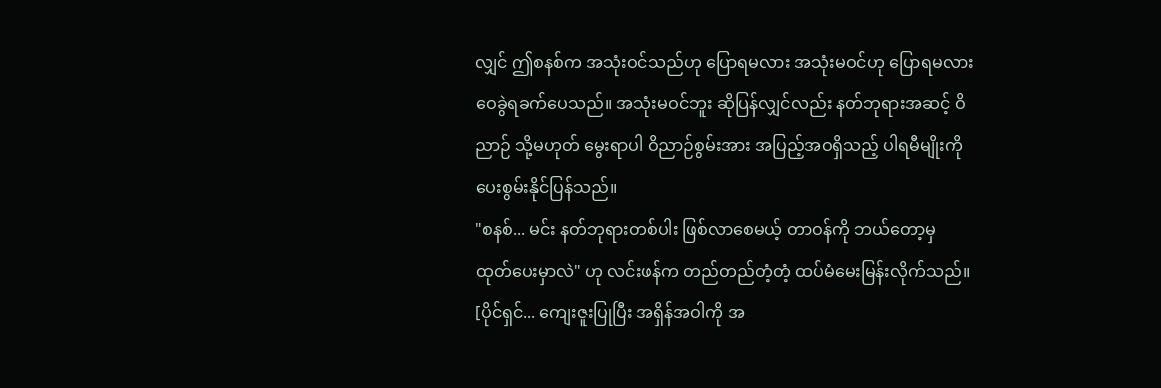လျှင် ဤစနစ်က အသုံးဝင်သည်ဟု ပြောရမလား အသုံးမဝင်ဟု ပြောရမလား ဝေခွဲရခက်ပေသည်။ အသုံးမဝင်ဘူး ဆိုပြန်လျှင်လည်း နတ်ဘုရားအဆင့် ဝိညာဉ် သို့မဟုတ် မွေးရာပါ ဝိညာဉ်စွမ်းအား အပြည့်အဝရှိသည့် ပါရမီမျိုးကို ပေးစွမ်းနိုင်ပြန်သည်။
"စနစ်... မင်း နတ်ဘုရားတစ်ပါး ဖြစ်လာစေမယ့် တာဝန်ကို ဘယ်တော့မှ ထုတ်ပေးမှာလဲ" ဟု လင်းဖန်က တည်တည်တံ့တံ့ ထပ်မံမေးမြန်းလိုက်သည်။
[ပိုင်ရှင်... ကျေးဇူးပြုပြီး အရှိန်အဝါကို အ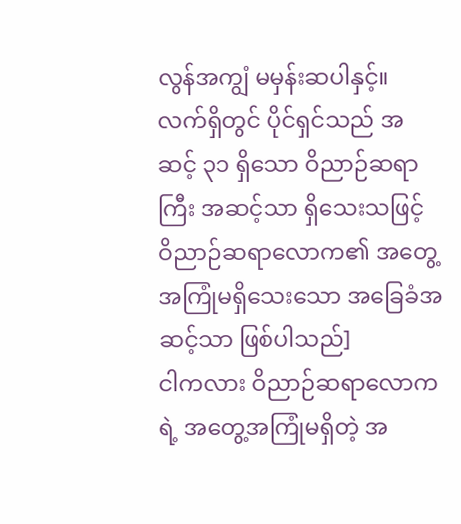လွန်အကျွံ မမှန်းဆပါနှင့်။ လက်ရှိတွင် ပိုင်ရှင်သည် အဆင့် ၃၁ ရှိသော ဝိညာဉ်ဆရာကြီး အဆင့်သာ ရှိသေးသဖြင့် ဝိညာဉ်ဆရာလောက၏ အတွေ့အကြုံမရှိသေးသော အခြေခံအဆင့်သာ ဖြစ်ပါသည်]
ငါကလား ဝိညာဉ်ဆရာလောကရဲ့ အတွေ့အကြုံမရှိတဲ့ အ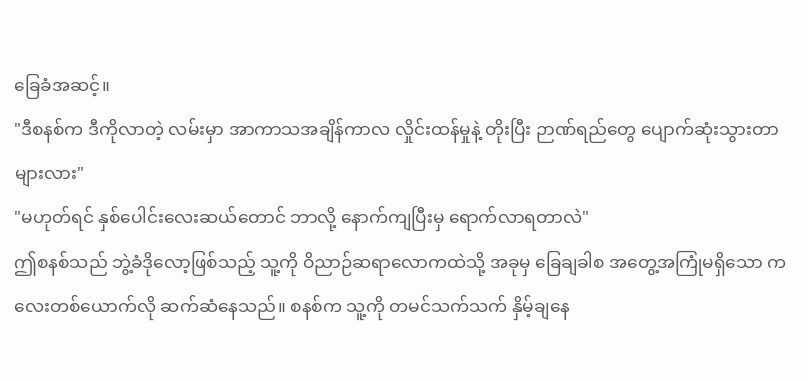ခြေခံအဆင့်။
"ဒီစနစ်က ဒီကိုလာတဲ့ လမ်းမှာ အာကာသအချိန်ကာလ လှိုင်းထန်မှုနဲ့ တိုးပြီး ဉာဏ်ရည်တွေ ပျောက်ဆုံးသွားတာများလား"
"မဟုတ်ရင် နှစ်ပေါင်းလေးဆယ်တောင် ဘာလို့ နောက်ကျပြီးမှ ရောက်လာရတာလဲ"
ဤစနစ်သည် ဘွဲ့ခံဒိုလော့ဖြစ်သည့် သူ့ကို ဝိညာဉ်ဆရာလောကထဲသို့ အခုမှ ခြေချခါစ အတွေ့အကြုံမရှိသော ကလေးတစ်ယောက်လို ဆက်ဆံနေသည်။ စနစ်က သူ့ကို တမင်သက်သက် နှိမ့်ချနေ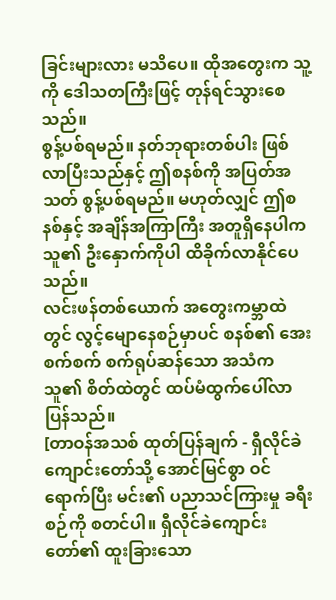ခြင်းများလား မသိပေ။ ထိုအတွေးက သူ့ကို ဒေါသတကြီးဖြင့် တုန်ရင်သွားစေသည်။
စွန့်ပစ်ရမည်။ နတ်ဘုရားတစ်ပါး ဖြစ်လာပြီးသည်နှင့် ဤစနစ်ကို အပြတ်အသတ် စွန့်ပစ်ရမည်။ မဟုတ်လျှင် ဤစနစ်နှင့် အချိန်အကြာကြီး အတူရှိနေပါက သူ၏ ဦးနှောက်ကိုပါ ထိခိုက်လာနိုင်ပေသည်။
လင်းဖန်တစ်ယောက် အတွေးကမ္ဘာထဲတွင် လွင့်မျောနေစဉ်မှာပင် စနစ်၏ အေးစက်စက် စက်ရုပ်ဆန်သော အသံက သူ၏ စိတ်ထဲတွင် ထပ်မံထွက်ပေါ်လာပြန်သည်။
[တာဝန်အသစ် ထုတ်ပြန်ချက် - ရှီလိုင်ခဲကျောင်းတော်သို့ အောင်မြင်စွာ ဝင်ရောက်ပြီး မင်း၏ ပညာသင်ကြားမှု ခရီးစဉ်ကို စတင်ပါ။ ရှီလိုင်ခဲကျောင်းတော်၏ ထူးခြားသော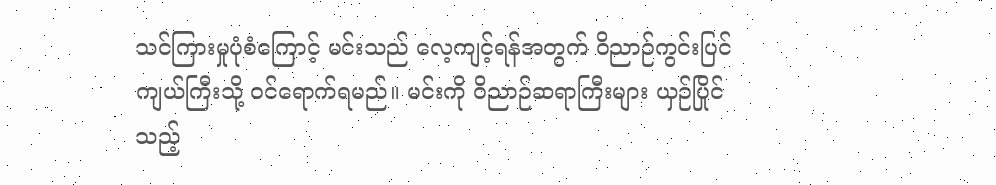သင်ကြားမှုပုံစံကြောင့် မင်းသည် လေ့ကျင့်ရန်အတွက် ဝိညာဉ်ကွင်းပြင်ကျယ်ကြီးသို့ ဝင်ရောက်ရမည်။ မင်းကို ဝိညာဉ်ဆရာကြီးများ ယှဉ်ပြိုင်သည့်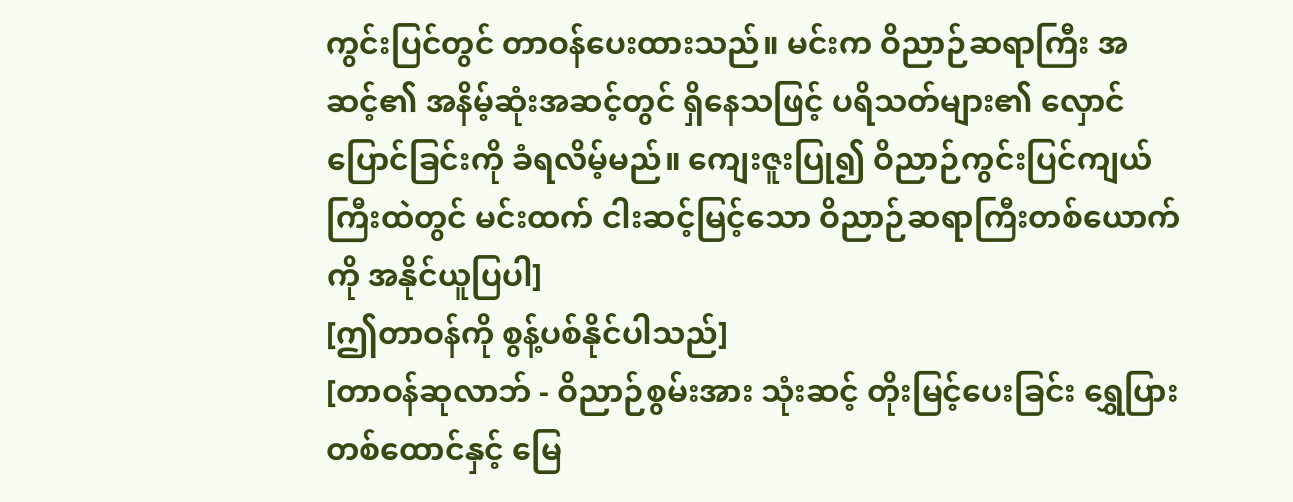ကွင်းပြင်တွင် တာဝန်ပေးထားသည်။ မင်းက ဝိညာဉ်ဆရာကြီး အဆင့်၏ အနိမ့်ဆုံးအဆင့်တွင် ရှိနေသဖြင့် ပရိသတ်များ၏ လှောင်ပြောင်ခြင်းကို ခံရလိမ့်မည်။ ကျေးဇူးပြု၍ ဝိညာဉ်ကွင်းပြင်ကျယ်ကြီးထဲတွင် မင်းထက် ငါးဆင့်မြင့်သော ဝိညာဉ်ဆရာကြီးတစ်ယောက်ကို အနိုင်ယူပြပါ]
[ဤတာဝန်ကို စွန့်ပစ်နိုင်ပါသည်]
[တာဝန်ဆုလာဘ် - ဝိညာဉ်စွမ်းအား သုံးဆင့် တိုးမြင့်ပေးခြင်း ရွှေပြား တစ်ထောင်နှင့် မြေ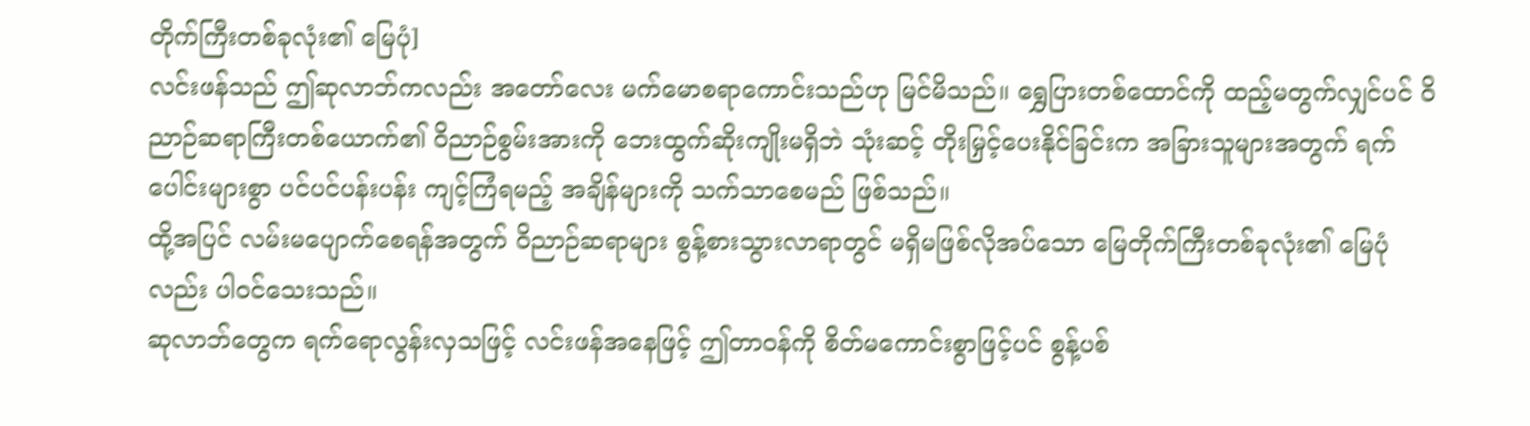တိုက်ကြီးတစ်ခုလုံး၏ မြေပုံ]
လင်းဖန်သည် ဤဆုလာဘ်ကလည်း အတော်လေး မက်မောစရာကောင်းသည်ဟု မြင်မိသည်။ ရွှေပြားတစ်ထောင်ကို ထည့်မတွက်လျှင်ပင် ဝိညာဉ်ဆရာကြီးတစ်ယောက်၏ ဝိညာဉ်စွမ်းအားကို ဘေးထွက်ဆိုးကျိုးမရှိဘဲ သုံးဆင့် တိုးမြှင့်ပေးနိုင်ခြင်းက အခြားသူများအတွက် ရက်ပေါင်းများစွာ ပင်ပင်ပန်းပန်း ကျင့်ကြံရမည့် အချိန်များကို သက်သာစေမည် ဖြစ်သည်။
ထို့အပြင် လမ်းမပျောက်စေရန်အတွက် ဝိညာဉ်ဆရာများ စွန့်စားသွားလာရာတွင် မရှိမဖြစ်လိုအပ်သော မြေတိုက်ကြီးတစ်ခုလုံး၏ မြေပုံလည်း ပါဝင်သေးသည်။
ဆုလာဘ်တွေက ရက်ရောလွန်းလှသဖြင့် လင်းဖန်အနေဖြင့် ဤတာဝန်ကို စိတ်မကောင်းစွာဖြင့်ပင် စွန့်ပစ်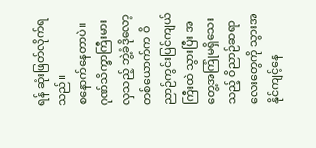ရန် ဆုံးဖြတ်လိုက်ရသည်။
စနောက်နေတာပဲ။ ဂုဏ်သိက္ခာကြီးမားလှသည့် ဘွဲ့ခံဒိုလော့တစ်ယောက်က ဝိညာဉ်ကွင်းပြင်ကျယ်ကြီးထဲ သွားပြီး အတွေ့အကြုံမရှိသေးသည့် ဝိညာဉ်ဆရာလေးတွေကို သွားအနိုင်ကျင့်နေ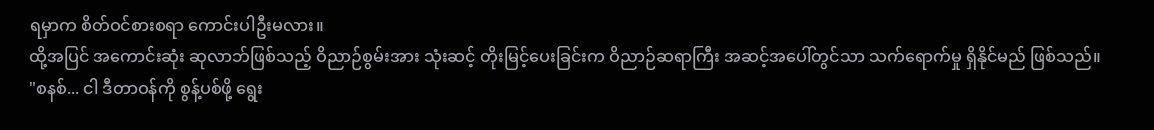ရမှာက စိတ်ဝင်စားစရာ ကောင်းပါဦးမလား။
ထို့အပြင် အကောင်းဆုံး ဆုလာဘ်ဖြစ်သည့် ဝိညာဉ်စွမ်းအား သုံးဆင့် တိုးမြင့်ပေးခြင်းက ဝိညာဉ်ဆရာကြီး အဆင့်အပေါ်တွင်သာ သက်ရောက်မှု ရှိနိုင်မည် ဖြစ်သည်။
"စနစ်... ငါ ဒီတာဝန်ကို စွန့်ပစ်ဖို့ ရွေး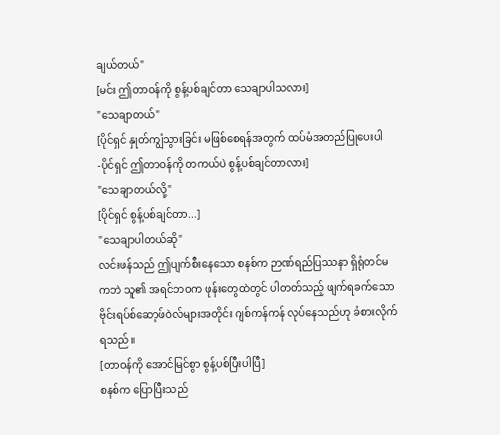ချယ်တယ်"
[မင်း ဤတာဝန်ကို စွန့်ပစ်ချင်တာ သေချာပါသလား]
"သေချာတယ်"
[ပိုင်ရှင် နှုတ်ကျွံသွားခြင်း မဖြစ်စေရန်အတွက် ထပ်မံအတည်ပြုပေးပါ -ပိုင်ရှင် ဤတာဝန်ကို တကယ်ပဲ စွန့်ပစ်ချင်တာလား]
"သေချာတယ်လို့"
[ပိုင်ရှင် စွန့်ပစ်ချင်တာ...]
"သေချာပါတယ်ဆို"
လင်းဖန်သည် ဤပျက်စီးနေသော စနစ်က ဉာဏ်ရည်ပြဿနာ ရှိရုံတင်မကဘဲ သူ၏ အရင်ဘဝက ဖုန်းတွေထဲတွင် ပါတတ်သည့် ဖျက်ရခက်သော ဗိုင်းရပ်စ်ဆော့ဖ်ဝဲလ်များအတိုင်း ဂျစ်ကန်ကန် လုပ်နေသည်ဟု ခံစားလိုက်ရသည်။
[တာဝန်ကို အောင်မြင်စွာ စွန့်ပစ်ပြီးပါပြီ]
စနစ်က ပြောပြီးသည်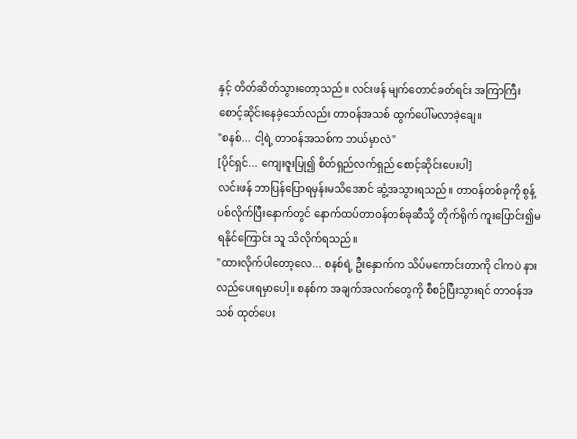နှင့် တိတ်ဆိတ်သွားတော့သည်။ လင်းဖန် မျက်တောင်ခတ်ရင်း အကြာကြီး စောင့်ဆိုင်းနေခဲ့သော်လည်း တာဝန်အသစ် ထွက်ပေါ်မလာခဲ့ချေ။
"စနစ်... ငါ့ရဲ့ တာဝန်အသစ်က ဘယ်မှာလဲ"
[ပိုင်ရှင်... ကျေးဇူးပြု၍ စိတ်ရှည်လက်ရှည် စောင့်ဆိုင်းပေးပါ]
လင်းဖန် ဘာပြန်ပြောရမှန်းမသိအောင် ဆွံ့အသွားရသည်။ တာဝန်တစ်ခုကို စွန့်ပစ်လိုက်ပြီးနောက်တွင် နောက်ထပ်တာဝန်တစ်ခုဆီသို့ တိုက်ရိုက် ကူးပြောင်း၍မရနိုင်ကြောင်း သူ သိလိုက်ရသည်။
"ထားလိုက်ပါတော့လေ... စနစ်ရဲ့ ဦးနှောက်က သိပ်မကောင်းတာကို ငါကပဲ နားလည်ပေးရမှာပေါ့။ စနစ်က အချက်အလက်တွေကို စီစဉ်ပြီးသွားရင် တာဝန်အသစ် ထုတ်ပေး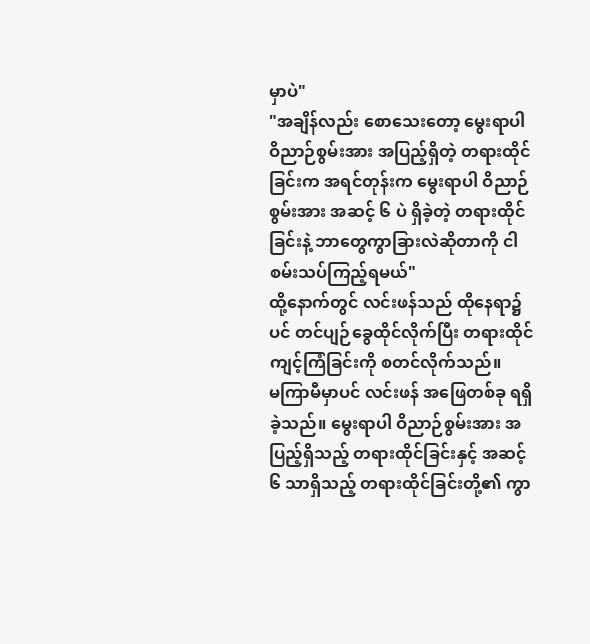မှာပဲ"
"အချိန်လည်း စောသေးတော့ မွေးရာပါ ဝိညာဉ်စွမ်းအား အပြည့်ရှိတဲ့ တရားထိုင်ခြင်းက အရင်တုန်းက မွေးရာပါ ဝိညာဉ်စွမ်းအား အဆင့် ၆ ပဲ ရှိခဲ့တဲ့ တရားထိုင်ခြင်းနဲ့ ဘာတွေကွာခြားလဲဆိုတာကို ငါ စမ်းသပ်ကြည့်ရမယ်"
ထို့နောက်တွင် လင်းဖန်သည် ထိုနေရာ၌ပင် တင်ပျဉ်ခွေထိုင်လိုက်ပြီး တရားထိုင် ကျင့်ကြံခြင်းကို စတင်လိုက်သည်။
မကြာမီမှာပင် လင်းဖန် အဖြေတစ်ခု ရရှိခဲ့သည်။ မွေးရာပါ ဝိညာဉ်စွမ်းအား အပြည့်ရှိသည့် တရားထိုင်ခြင်းနှင့် အဆင့် ၆ သာရှိသည့် တရားထိုင်ခြင်းတို့၏ ကွာ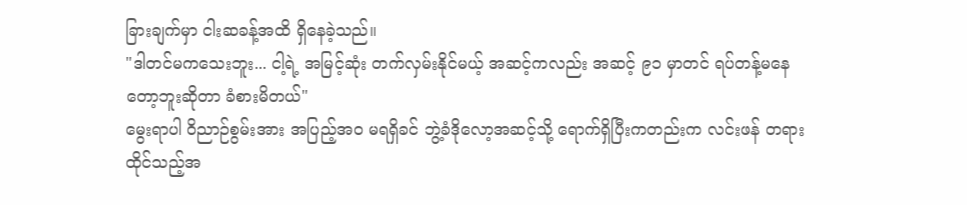ခြားချက်မှာ ငါးဆခန့်အထိ ရှိနေခဲ့သည်။
"ဒါတင်မကသေးဘူး... ငါ့ရဲ့ အမြင့်ဆုံး တက်လှမ်းနိုင်မယ့် အဆင့်ကလည်း အဆင့် ၉၁ မှာတင် ရပ်တန့်မနေတော့ဘူးဆိုတာ ခံစားမိတယ်"
မွေးရာပါ ဝိညာဉ်စွမ်းအား အပြည့်အဝ မရရှိခင် ဘွဲ့ခံဒိုလော့အဆင့်သို့ ရောက်ရှိပြီးကတည်းက လင်းဖန် တရားထိုင်သည့်အ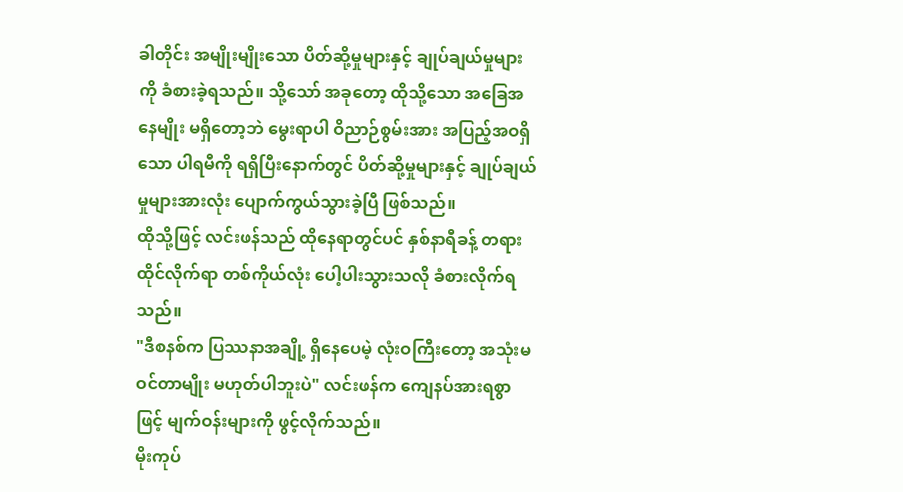ခါတိုင်း အမျိုးမျိုးသော ပိတ်ဆို့မှုများနှင့် ချုပ်ချယ်မှုများကို ခံစားခဲ့ရသည်။ သို့သော် အခုတော့ ထိုသို့သော အခြေအနေမျိုး မရှိတော့ဘဲ မွေးရာပါ ဝိညာဉ်စွမ်းအား အပြည့်အဝရှိသော ပါရမီကို ရရှိပြီးနောက်တွင် ပိတ်ဆို့မှုများနှင့် ချုပ်ချယ်မှုများအားလုံး ပျောက်ကွယ်သွားခဲ့ပြီ ဖြစ်သည်။
ထိုသို့ဖြင့် လင်းဖန်သည် ထိုနေရာတွင်ပင် နှစ်နာရီခန့် တရားထိုင်လိုက်ရာ တစ်ကိုယ်လုံး ပေါ့ပါးသွားသလို ခံစားလိုက်ရသည်။
"ဒီစနစ်က ပြဿနာအချို့ ရှိနေပေမဲ့ လုံးဝကြီးတော့ အသုံးမဝင်တာမျိုး မဟုတ်ပါဘူးပဲ" လင်းဖန်က ကျေနပ်အားရစွာဖြင့် မျက်ဝန်းများကို ဖွင့်လိုက်သည်။
မိုးကုပ်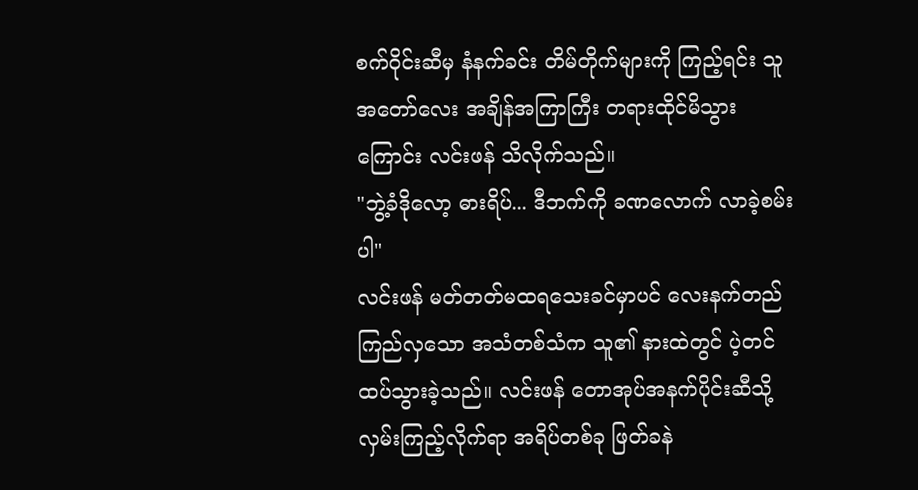စက်ဝိုင်းဆီမှ နံနက်ခင်း တိမ်တိုက်များကို ကြည့်ရင်း သူ အတော်လေး အချိန်အကြာကြီး တရားထိုင်မိသွားကြောင်း လင်းဖန် သိလိုက်သည်။
"ဘွဲ့ခံဒိုလော့ ဓားရိပ်... ဒီဘက်ကို ခဏလောက် လာခဲ့စမ်းပါ"
လင်းဖန် မတ်တတ်မထရသေးခင်မှာပင် လေးနက်တည်ကြည်လှသော အသံတစ်သံက သူ၏ နားထဲတွင် ပဲ့တင်ထပ်သွားခဲ့သည်။ လင်းဖန် တောအုပ်အနက်ပိုင်းဆီသို့ လှမ်းကြည့်လိုက်ရာ အရိပ်တစ်ခု ဖြတ်ခနဲ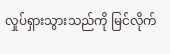လှုပ်ရှားသွားသည်ကို မြင်လိုက်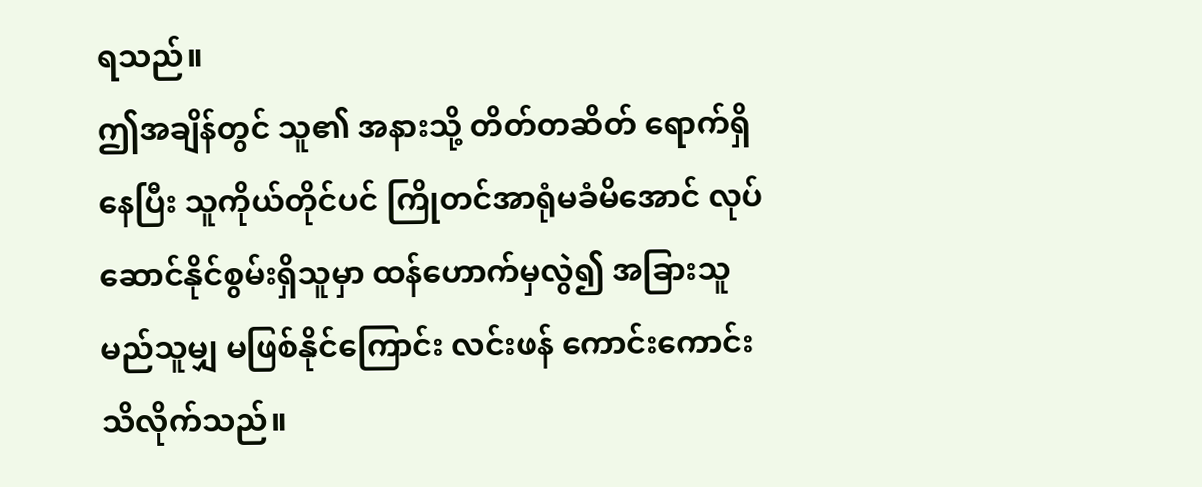ရသည်။
ဤအချိန်တွင် သူ၏ အနားသို့ တိတ်တဆိတ် ရောက်ရှိနေပြီး သူကိုယ်တိုင်ပင် ကြိုတင်အာရုံမခံမိအောင် လုပ်ဆောင်နိုင်စွမ်းရှိသူမှာ ထန်ဟောက်မှလွဲ၍ အခြားသူ မည်သူမျှ မဖြစ်နိုင်ကြောင်း လင်းဖန် ကောင်းကောင်း သိလိုက်သည်။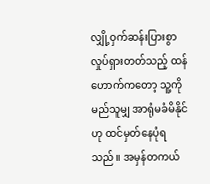လျှို့ဝှက်ဆန်းပြားစွာ လှုပ်ရှားတတ်သည့် ထန်ဟောက်ကတော့ သူ့ကို မည်သူမျှ အာရုံမခံမိနိုင်ဟု ထင်မှတ်နေပုံရသည်။ အမှန်တကယ်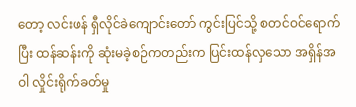တော့ လင်းဖန် ရှီလိုင်ခဲကျောင်းတော် ကွင်းပြင်သို့ စတင်ဝင်ရောက်ပြီး ထန်ဆန်းကို ဆုံးမခဲ့စဉ်ကတည်းက ပြင်းထန်လှသော အရှိန်အဝါ လှိုင်းရိုက်ခတ်မှု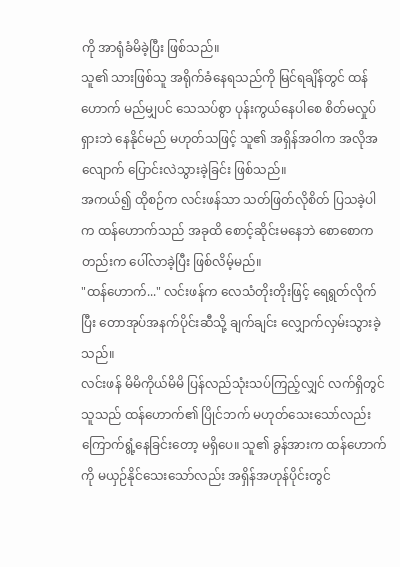ကို အာရုံခံမိခဲ့ပြီး ဖြစ်သည်။
သူ၏ သားဖြစ်သူ အရိုက်ခံနေရသည်ကို မြင်ရချိန်တွင် ထန်ဟောက် မည်မျှပင် သေသပ်စွာ ပုန်းကွယ်နေပါစေ စိတ်မလှုပ်ရှားဘဲ နေနိုင်မည် မဟုတ်သဖြင့် သူ၏ အရှိန်အဝါက အလိုအလျောက် ပြောင်းလဲသွားခဲ့ခြင်း ဖြစ်သည်။
အကယ်၍ ထိုစဉ်က လင်းဖန်သာ သတ်ဖြတ်လိုစိတ် ပြသခဲ့ပါက ထန်ဟောက်သည် အခုထိ စောင့်ဆိုင်းမနေဘဲ စောစောကတည်းက ပေါ်လာခဲ့ပြီး ဖြစ်လိမ့်မည်။
"ထန်ဟောက်..." လင်းဖန်က လေသံတိုးတိုးဖြင့် ရေရွတ်လိုက်ပြီး တောအုပ်အနက်ပိုင်းဆီသို့ ချက်ချင်း လျှောက်လှမ်းသွားခဲ့သည်။
လင်းဖန် မိမိကိုယ်မိမိ ပြန်လည်သုံးသပ်ကြည့်လျှင် လက်ရှိတွင် သူသည် ထန်ဟောက်၏ ပြိုင်ဘက် မဟုတ်သေးသော်လည်း ကြောက်ရွံ့နေခြင်းတော့ မရှိပေ။ သူ၏ ခွန်အားက ထန်ဟောက်ကို မယှဉ်နိုင်သေးသော်လည်း အရှိန်အဟုန်ပိုင်းတွင်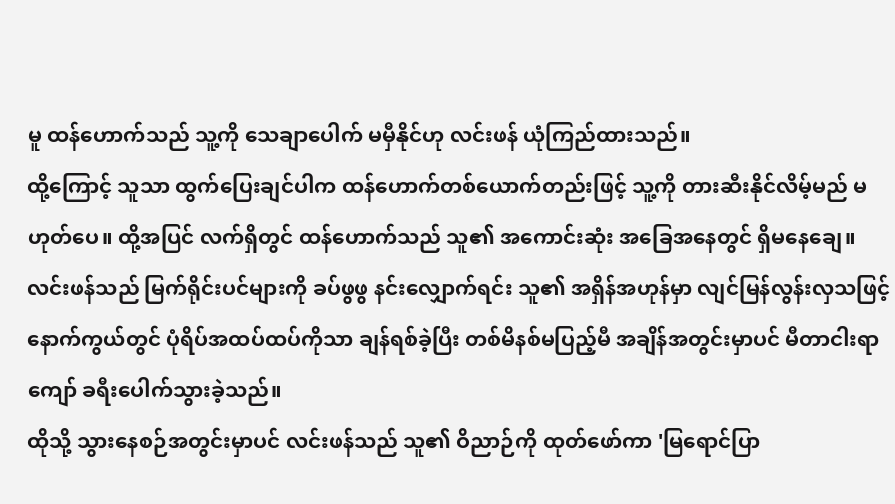မူ ထန်ဟောက်သည် သူ့ကို သေချာပေါက် မမှီနိုင်ဟု လင်းဖန် ယုံကြည်ထားသည်။
ထို့ကြောင့် သူသာ ထွက်ပြေးချင်ပါက ထန်ဟောက်တစ်ယောက်တည်းဖြင့် သူ့ကို တားဆီးနိုင်လိမ့်မည် မဟုတ်ပေ။ ထို့အပြင် လက်ရှိတွင် ထန်ဟောက်သည် သူ၏ အကောင်းဆုံး အခြေအနေတွင် ရှိမနေချေ။
လင်းဖန်သည် မြက်ရိုင်းပင်များကို ခပ်ဖွဖွ နင်းလျှောက်ရင်း သူ၏ အရှိန်အဟုန်မှာ လျင်မြန်လွန်းလှသဖြင့် နောက်ကွယ်တွင် ပုံရိပ်အထပ်ထပ်ကိုသာ ချန်ရစ်ခဲ့ပြီး တစ်မိနစ်မပြည့်မီ အချိန်အတွင်းမှာပင် မီတာငါးရာကျော် ခရီးပေါက်သွားခဲ့သည်။
ထိုသို့ သွားနေစဉ်အတွင်းမှာပင် လင်းဖန်သည် သူ၏ ဝိညာဉ်ကို ထုတ်ဖော်ကာ 'မြရောင်ပြာ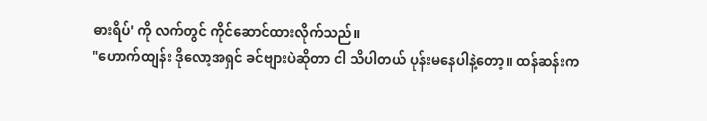ဓားရိပ်' ကို လက်တွင် ကိုင်ဆောင်ထားလိုက်သည်။
"ဟောက်ထျန်း ဒိုလော့အရှင် ခင်ဗျားပဲဆိုတာ ငါ သိပါတယ် ပုန်းမနေပါနဲ့တော့။ ထန်ဆန်းက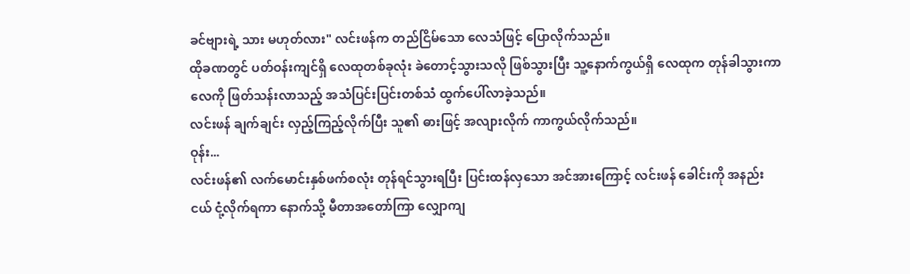ခင်ဗျားရဲ့ သား မဟုတ်လား" လင်းဖန်က တည်ငြိမ်သော လေသံဖြင့် ပြောလိုက်သည်။
ထိုခဏတွင် ပတ်ဝန်းကျင်ရှိ လေထုတစ်ခုလုံး ခဲတောင့်သွားသလို ဖြစ်သွားပြီး သူ့နောက်ကွယ်ရှိ လေထုက တုန်ခါသွားကာ လေကို ဖြတ်သန်းလာသည့် အသံပြင်းပြင်းတစ်သံ ထွက်ပေါ်လာခဲ့သည်။
လင်းဖန် ချက်ချင်း လှည့်ကြည့်လိုက်ပြီး သူ၏ ဓားဖြင့် အလျားလိုက် ကာကွယ်လိုက်သည်။
ဝုန်း...
လင်းဖန်၏ လက်မောင်းနှစ်ဖက်စလုံး တုန်ရင်သွားရပြီး ပြင်းထန်လှသော အင်အားကြောင့် လင်းဖန် ခေါင်းကို အနည်းငယ် ငုံ့လိုက်ရကာ နောက်သို့ မီတာအတော်ကြာ လျှောကျ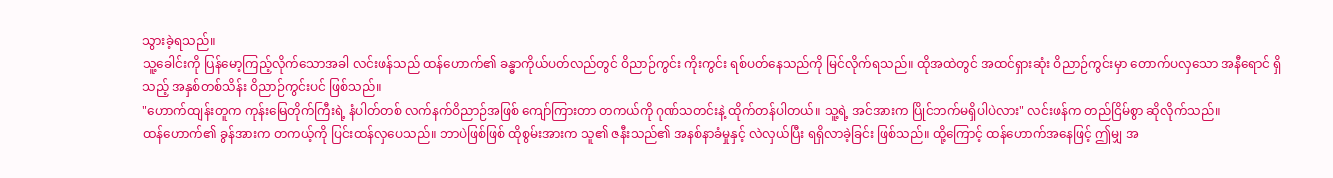သွားခဲ့ရသည်။
သူ့ခေါင်းကို ပြန်မော့ကြည့်လိုက်သောအခါ လင်းဖန်သည် ထန်ဟောက်၏ ခန္ဓာကိုယ်ပတ်လည်တွင် ဝိညာဉ်ကွင်း ကိုးကွင်း ရစ်ပတ်နေသည်ကို မြင်လိုက်ရသည်။ ထိုအထဲတွင် အထင်ရှားဆုံး ဝိညာဉ်ကွင်းမှာ တောက်ပလှသော အနီရောင် ရှိသည့် အနှစ်တစ်သိန်း ဝိညာဉ်ကွင်းပင် ဖြစ်သည်။
"ဟောက်ထျန်းတူက ကုန်းမြေတိုက်ကြီးရဲ့ နံပါတ်တစ် လက်နက်ဝိညာဉ်အဖြစ် ကျော်ကြားတာ တကယ်ကို ဂုဏ်သတင်းနဲ့ ထိုက်တန်ပါတယ်။ သူ့ရဲ့ အင်အားက ပြိုင်ဘက်မရှိပါပဲလား" လင်းဖန်က တည်ငြိမ်စွာ ဆိုလိုက်သည်။
ထန်ဟောက်၏ ခွန်အားက တကယ့်ကို ပြင်းထန်လှပေသည်။ ဘာပဲဖြစ်ဖြစ် ထိုစွမ်းအားက သူ၏ ဇနီးသည်၏ အနစ်နာခံမှုနှင့် လဲလှယ်ပြီး ရရှိလာခဲ့ခြင်း ဖြစ်သည်။ ထို့ကြောင့် ထန်ဟောက်အနေဖြင့် ဤမျှ အ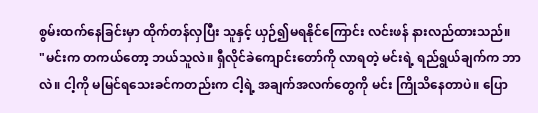စွမ်းထက်နေခြင်းမှာ ထိုက်တန်လှပြီး သူနှင့် ယှဉ်၍မရနိုင်ကြောင်း လင်းဖန် နားလည်ထားသည်။
"မင်းက တကယ်တော့ ဘယ်သူလဲ။ ရှီလိုင်ခဲကျောင်းတော်ကို လာရတဲ့ မင်းရဲ့ ရည်ရွယ်ချက်က ဘာလဲ။ ငါ့ကို မမြင်ရသေးခင်ကတည်းက ငါ့ရဲ့ အချက်အလက်တွေကို မင်း ကြိုသိနေတာပဲ။ ပြော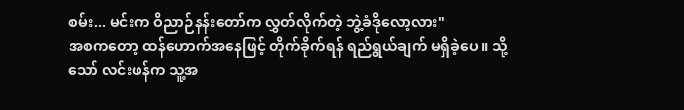စမ်း... မင်းက ဝိညာဉ်နန်းတော်က လွှတ်လိုက်တဲ့ ဘွဲ့ခံဒိုလော့လား"
အစကတော့ ထန်ဟောက်အနေဖြင့် တိုက်ခိုက်ရန် ရည်ရွယ်ချက် မရှိခဲ့ပေ။ သို့သော် လင်းဖန်က သူ့အ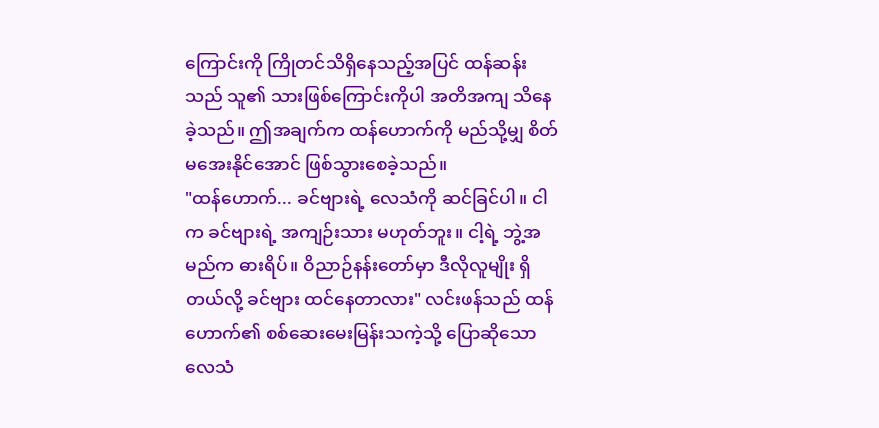ကြောင်းကို ကြိုတင်သိရှိနေသည့်အပြင် ထန်ဆန်းသည် သူ၏ သားဖြစ်ကြောင်းကိုပါ အတိအကျ သိနေခဲ့သည်။ ဤအချက်က ထန်ဟောက်ကို မည်သို့မျှ စိတ်မအေးနိုင်အောင် ဖြစ်သွားစေခဲ့သည်။
"ထန်ဟောက်... ခင်ဗျားရဲ့ လေသံကို ဆင်ခြင်ပါ။ ငါက ခင်ဗျားရဲ့ အကျဉ်းသား မဟုတ်ဘူး။ ငါ့ရဲ့ ဘွဲ့အမည်က ဓားရိပ်။ ဝိညာဉ်နန်းတော်မှာ ဒီလိုလူမျိုး ရှိတယ်လို့ ခင်ဗျား ထင်နေတာလား" လင်းဖန်သည် ထန်ဟောက်၏ စစ်ဆေးမေးမြန်းသကဲ့သို့ ပြောဆိုသော လေသံ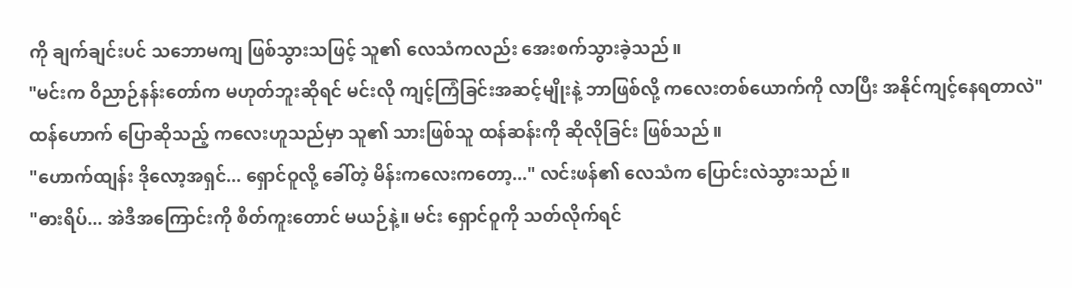ကို ချက်ချင်းပင် သဘောမကျ ဖြစ်သွားသဖြင့် သူ၏ လေသံကလည်း အေးစက်သွားခဲ့သည်။
"မင်းက ဝိညာဉ်နန်းတော်က မဟုတ်ဘူးဆိုရင် မင်းလို ကျင့်ကြံခြင်းအဆင့်မျိုးနဲ့ ဘာဖြစ်လို့ ကလေးတစ်ယောက်ကို လာပြီး အနိုင်ကျင့်နေရတာလဲ"
ထန်ဟောက် ပြောဆိုသည့် ကလေးဟူသည်မှာ သူ၏ သားဖြစ်သူ ထန်ဆန်းကို ဆိုလိုခြင်း ဖြစ်သည်။
"ဟောက်ထျန်း ဒိုလော့အရှင်... ရှောင်ဝူလို့ ခေါ်တဲ့ မိန်းကလေးကတော့..." လင်းဖန်၏ လေသံက ပြောင်းလဲသွားသည်။
"ဓားရိပ်... အဲဒီအကြောင်းကို စိတ်ကူးတောင် မယဉ်နဲ့။ မင်း ရှောင်ဝူကို သတ်လိုက်ရင်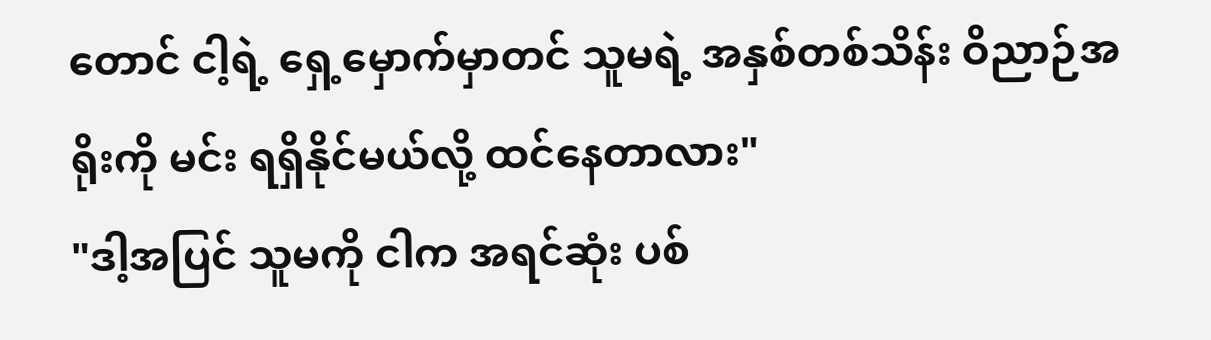တောင် ငါ့ရဲ့ ရှေ့မှောက်မှာတင် သူမရဲ့ အနှစ်တစ်သိန်း ဝိညာဉ်အရိုးကို မင်း ရရှိနိုင်မယ်လို့ ထင်နေတာလား"
"ဒါ့အပြင် သူမကို ငါက အရင်ဆုံး ပစ်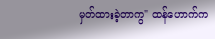မှတ်ထားခဲ့တာကွ" ထန်ဟောက်က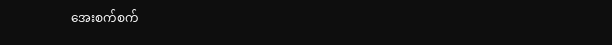အေးစက်စက်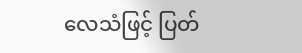လေသံဖြင့် ပြတ်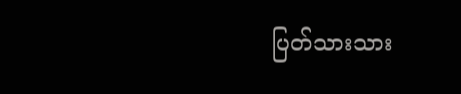ပြတ်သားသား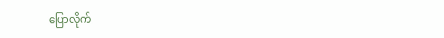ပြောလိုက်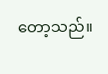တော့သည်။